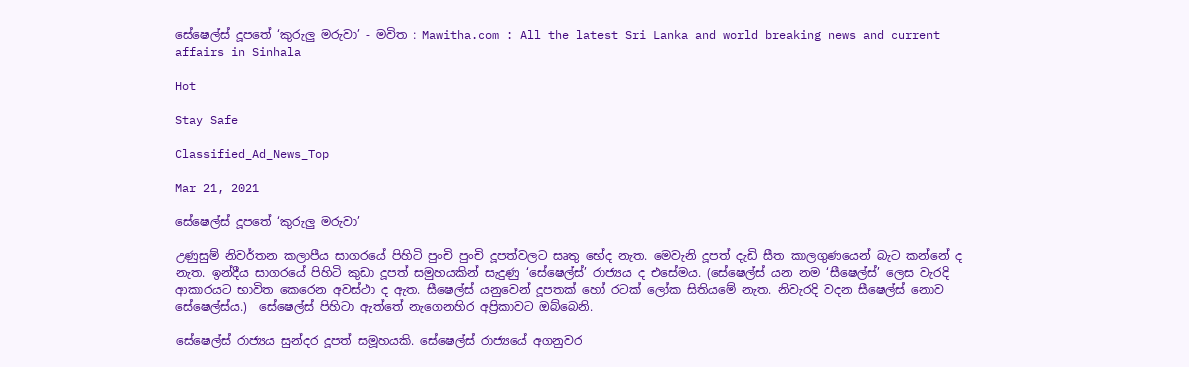සේෂෙල්ස් දූපතේ ‘කුරුලු මරුවා’ - මවිත : Mawitha.com : All the latest Sri Lanka and world breaking news and current affairs in Sinhala

Hot

Stay Safe

Classified_Ad_News_Top

Mar 21, 2021

සේෂෙල්ස් දූපතේ ‘කුරුලු මරුවා’

උණුසුම් නිවර්තන කලාපීය සාගරයේ පිහිටි පුංචි පුංචි දූපත්වලට සෘතු භේද නැත. මෙවැනි දූපත් දැඩි සීත කාලගුණයෙන් බැට කන්නේ ද නැත. ඉන්දීය සාගරයේ පිහිටි කුඩා දූපත් සමුහයකින් සැදුණු ‘සේෂෙල්ස්’ රාජ්‍යය ද එසේමය. (සේෂෙල්ස් යන නම ‘සීෂෙල්ස්’ ලෙස වැරදි ආකාරයට භාවිත කෙරෙන අවස්ථා ද ඇත. සීෂෙල්ස් යනුවෙන් දූපතක් හෝ රටක් ලෝක සිතියමේ නැත. නිවැරදි වදන සීෂෙල්ස් නොව සේෂෙල්ස්ය.)  සේෂෙල්ස් පිහිටා ඇත්තේ නැගෙනහිර අප්‍රිකාවට ඔබ්බෙනි.

සේෂෙල්ස් රාජ්‍යය සුන්දර දූපත් සමූහයකි. සේෂෙල්ස් රාජ්‍යයේ අගනුවර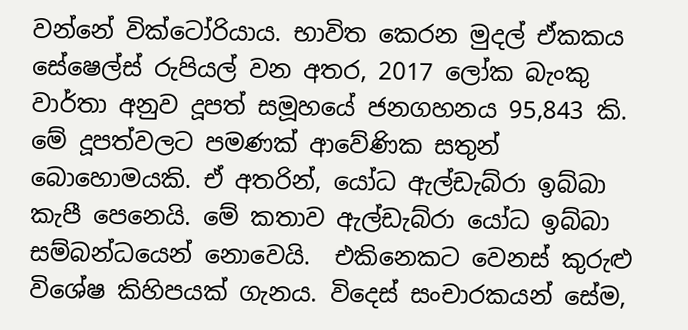වන්නේ වික්ටෝරියාය. භාවිත කෙරන මුදල් ඒකකය සේෂෙල්ස් රුපියල් වන අතර, 2017 ලෝක බැංකු වාර්තා අනුව දූපත් සමූහයේ ජනගහනය 95,843 කි. මේ දූපත්වලට පමණක් ආවේණික සතුන් බොහොමයකි. ඒ අතරින්, යෝධ ඇල්ඩැබ්රා ඉබ්බා කැපී පෙනෙයි. මේ කතාව ඇල්ඩැබ්රා යෝධ ඉබ්බා සම්බන්ධයෙන් නොවෙයි.  එකිනෙකට වෙනස් කුරුළු විශේෂ කිහිපයක් ගැනය. විදෙස් සංචාරකයන් සේම,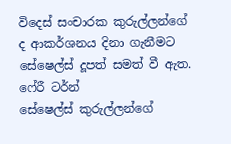විදෙස් සංචාරක කුරුල්ලන්ගේ ද ආකර්ශනය දිනා ගැනීමට සේෂෙල්ස් දූපත් සමත් වී ඇත.
ෆේරී ටර්න්
සේෂෙල්ස් කුරුල්ලන්ගේ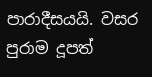පාරාදීසයයි. වසර පුරාම දූපත්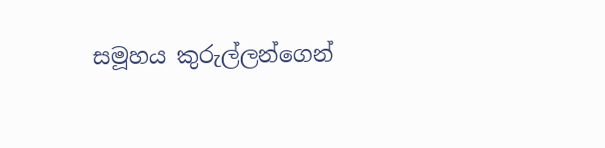සමූහය කුරුල්ලන්ගෙන්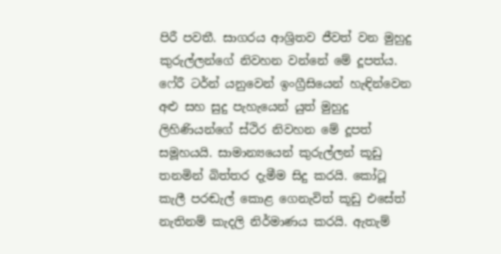පිරී පවතී. සාගරය ආශ්‍රිතව ජීවත් වන මුහුදු කුරුල්ලන්ගේ නිවහන වන්නේ මේ දූපත්ය. ෆේරී ටර්න් යනුවෙන් ඉංග්‍රීසියෙන් හැඳින්වෙන අළු සහ සුදු පැහැයෙන් යුත් මුහුදු ලිහිණියන්ගේ ස්ථිර නිවහන මේ දූපත් සමූහයයි. සාමාන්‍යයෙන් කුරුල්ලන් කූඩු තනමින් බිත්තර දැමීම සිදු කරයි. කෝටූ කැලී පරඬැල් කොළ ගෙනැවිත් කූඩු එසේත් නැතිනම් කැදලි නිර්මාණය කරයි. ඇතැම්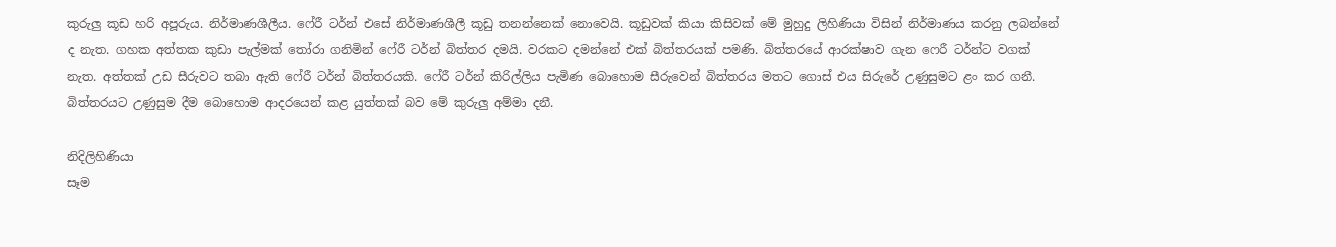කුරුලු කූඩ හරි අපූරුය. නිර්මාණශීලීය. ෆේරී ටර්න් එසේ නිර්මාණශීලී කූඩු තනන්නෙක් නොවෙයි. කූඩුවක් කියා කිසිවක් මේ මුහුදු ලිහිණියා විසින් නිර්මාණය කරනු ලබන්නේ ද නැත. ගහක අත්තක කුඩා පැල්මක් තෝරා ගනිමින් ෆේරී ටර්න් බිත්තර දමයි. වරකට දමන්නේ එක් බිත්තරයක් පමණි. බිත්තරයේ ආරක්ෂාව ගැන ෆෙරී ටර්න්ට වගක් නැත. අත්තක් උඩ සීරුවට තබා ඇති ෆේරී ටර්න් බිත්තරයකි. ෆේරී ටර්න් කිරිල්ලිය පැමිණ බොහොම සීරුවෙන් බිත්තරය මතට ගොස් එය සිරුරේ උණුසුමට ළං කර ගනී. බිත්තරයට උණුසුම දීම බොහොම ආදරයෙන් කළ යුත්තක් බව මේ කුරුලු අම්මා දනී.

නිදිලිහිණියා
සෑම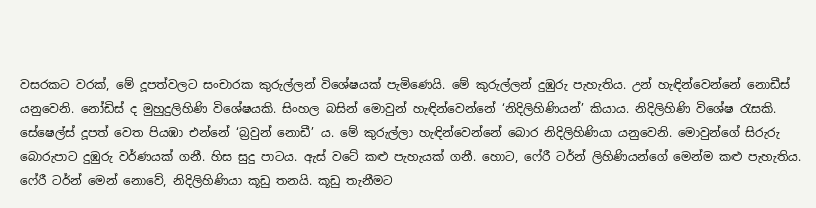වසරකට වරක්, මේ දූපත්වලට සංචාරක කුරුල්ලන් විශේෂයක් පැමිණෙයි. මේ කුරුල්ලන් දුඹුරු පැහැතිය. උන් හැඳින්වෙන්නේ නොඩීස් යනුවෙනි. නෝඩිස් ද මුහුදුලිහිණි විශේෂයකි. සිංහල බසින් මොවුන් හැඳින්වෙන්නේ ‘නිදිලිහිණියන්’ කියාය. නිදිලිහිණි විශේෂ රැසකි. සේෂෙල්ස් දූපත් වෙත පියඹා එන්නේ ‘බ්‍රවුන් නොඩී’ ය. මේ කුරුල්ලා හැඳින්වෙන්නේ බොර නිදිලිහිණියා යනුවෙනි. මොවුන්ගේ සිරුරු බොරුපාට දුඹුරු වර්ණයක් ගනී. හිස සුදු පාටය. ඇස් වටේ කළු පැහැයක් ගනී. හොට, ෆේරී ටර්න් ලිහිණියන්ගේ මෙන්ම කළු පැහැතිය. ෆේරී ටර්න් මෙන් නොවේ, නිදිලිහිණියා කූඩු තනයි. කූඩු තැනීමට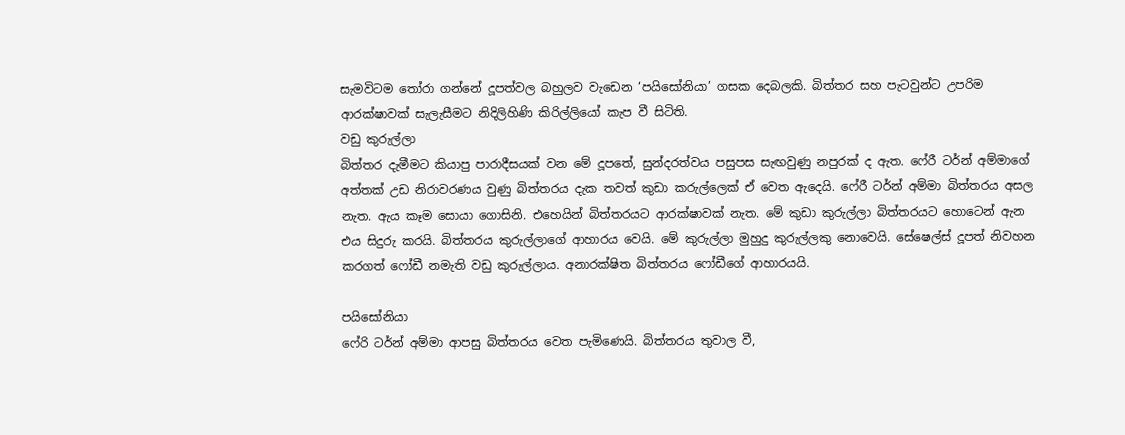සැමවිටම තෝරා ගන්නේ දූපත්වල බහුලව වැඩෙන ‘පයිසෝනියා’ ගසක දෙබලකි. බිත්තර සහ පැටවුන්ට උපරිම ආරක්ෂාවක් සැලැසීමට නිදිලිහිණි කිරිල්ලියෝ කැප වී සිටිති.
වඩු කුරුල්ලා
බිත්තර දැමීමට කියාපු පාරාදීසයක් වන මේ දූපතේ, සුන්දරත්වය පසුපස සැඟවුණු නපුරක් ද ඇත. ෆේරී ටර්න් අම්මාගේ අත්තක් උඩ නිරාවරණය වුණු බිත්තරය දැක තවත් කුඩා කරුල්ලෙක් ඒ වෙත ඇදෙයි. ෆේරී ටර්න් අම්මා බිත්තරය අසල නැත. ඇය කෑම සොයා ගොසිනි. එහෙයින් බිත්තරයට ආරක්ෂාවක් නැත. මේ කුඩා කුරුල්ලා බිත්තරයට හොටෙන් ඇන එය සිදුරු කරයි. බිත්තරය කුරුල්ලාගේ ආහාරය වෙයි. මේ කුරුල්ලා මුහුදු කුරුල්ලකු නොවෙයි. සේෂෙල්ස් දූපත් නිවහන කරගත් ෆෝඩී නමැති වඩු කුරුල්ලාය. අනාරක්ෂිත බිත්තරය ෆෝඩීගේ ආහාරයයි.

පයිසෝනියා
ෆේරි ටර්න් අම්මා ආපසු බිත්තරය වෙත පැමිණෙයි. බිත්තරය තුවාල වී,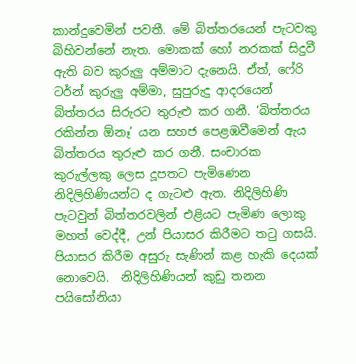කාන්දුවෙමින් පවතී. මේ බිත්තරයෙන් පැටවකු බිහිවන්නේ නැත. මොකක් හෝ නරකක් සිදුවී ඇති බව කුරුලු අම්මාට දැනෙයි. ඒත්, ෆේරි ටර්න් කුරුලු අම්මා, සුපුරුදු ආදරයෙන් බිත්තරය සිරුරට තුරුළු කර ගනී. ‘බිත්තරය රකින්න ඕනෑ’ යන සහජ පෙළඹවීමෙන් ඇය බිත්තරය තුරුළු කර ගනී. සංචාරක කුරුල්ලකු ලෙස දූපතට පැමිණෙන නිදිලිහිණියන්ට ද ගැටළු ඇත. නිදිලිහිණි පැටවුන් බිත්තරවලින් එළියට පැමිණ ලොකු මහත් වෙද්දී, උන් පියාසර කිරීමට තටු ගසයි. පියාසර කිරීම අසුරු සැණින් කළ හැකි දෙයක් නොවෙයි.  නිදිලිහිණියන් කුඩු තනන පයිසෝනියා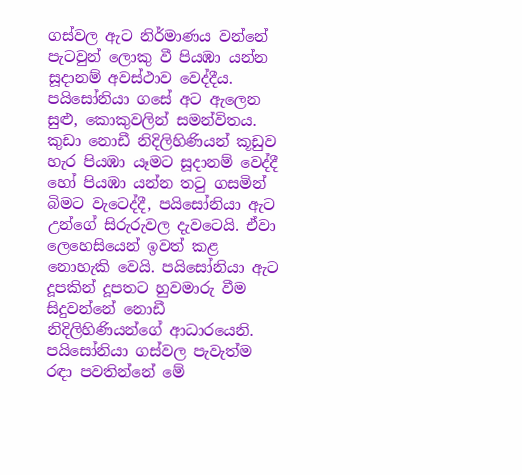ගස්වල ඇට නිර්මාණය වන්නේ පැටවුන් ලොකු වී පියඹා යන්න සූදානම් අවස්ථාව වෙද්දීය. පයිසෝනියා ගසේ අට ඇලෙන සුළු, කොකුවලින් සමන්විතය. කුඩා නොඩී නිදිලිහිණියන් කූඩුව හැර පියඹා යෑමට සූදානම් වෙද්දී හෝ පියඹා යන්න තටු ගසමින් බිමට වැටෙද්දී, පයිසෝනියා ඇට උන්ගේ සිරුරුවල දැවටෙයි. ඒවා ලෙහෙසියෙන් ඉවත් කළ නොහැකි වෙයි. පයිසෝනියා ඇට දූපකින් දූපතට හුවමාරු වීම සිදුවන්නේ නොඩී නිදිලිහිණියන්ගේ ආධාරයෙනි. පයිසෝනියා ගස්වල පැවැත්ම රඳා පවතින්නේ මේ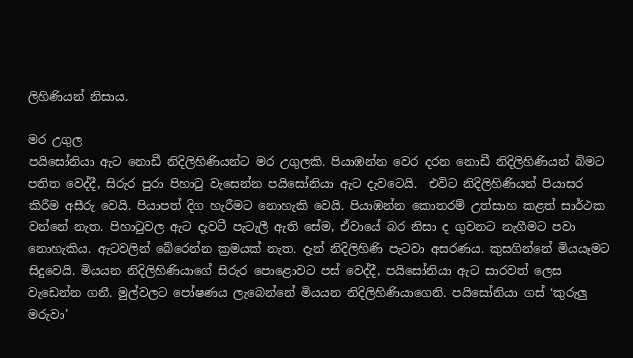ලිහිණියන් නිසාය.

මර උගුල
පයිසෝනියා ඇට නොඩී නිදිලිහිණියන්ට මර උගුලකි. පියාඹන්න වෙර දරන නොඩී නිදිලිහිණියන් බිමට පතිත වෙද්දී, සිරුර පුරා පිහාටු වැසෙන්න පයිසෝනියා ඇට දැවටෙයි.  එවිට නිදිලිහිණියන් පියාසර කිරීම අසීරු වෙයි. පියාපත් දිග හැරීමට නොහැකි වෙයි. පියාඹන්න කොතරම් උත්සාහ කළත් සාර්ථක වන්නේ නැත. පිහාටුවල ඇට දැවටී පැටැලී ඇති සේම, ඒවායේ බර නිසා ද ගුවනට නැගීමට පවා නොහැකිය. ඇටවලින් බේරෙන්න ක්‍රමයක් නැත. දැන් නිදිලිහිණි පැටවා අසරණය. කුසගින්නේ මියයෑමට සිදුවෙයි. මියයන නිදිලිහිණියාගේ සිරුර පොළොවට පස් වෙද්දී, පයිසෝනියා ඇට සාරවත් ලෙස වැඩෙන්න ගනී. මුල්වලට පෝෂණය ලැබෙන්නේ මියයන නිදිලිහිණියාගෙනි. පයිසෝනියා ගස් ‘කුරුලු මරුවා’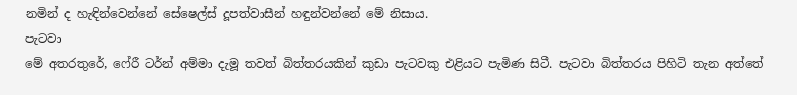නමින් ද හැඳින්වෙන්නේ සේෂෙල්ස් දූපත්වාසීන් හඳුන්වන්නේ මේ නිසාය.
පැටවා
මේ අතරතුරේ, ෆේරී ටර්න් අම්මා දැමූ තවත් බිත්තරයකින් කුඩා පැටවකු එළියට පැමිණ සිටී. පැටවා බිත්තරය පිහිටි තැන අත්තේ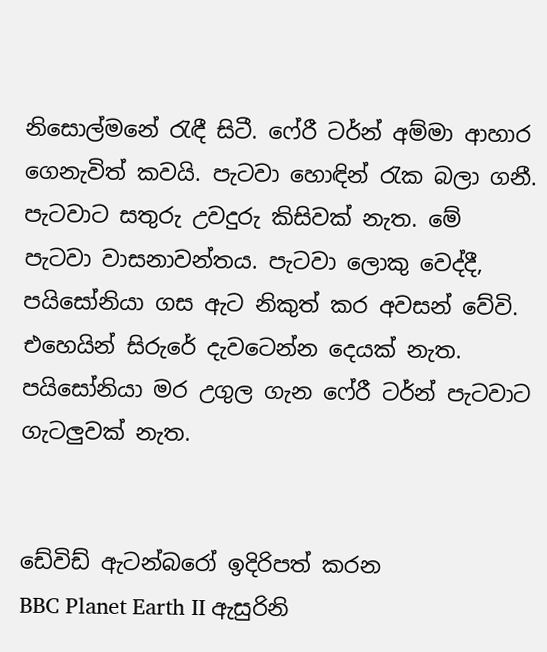නිසොල්මනේ රැඳී සිටී. ෆේරී ටර්න් අම්මා ආහාර ගෙනැවිත් කවයි. පැටවා හොඳින් රැක බලා ගනී. පැටවාට සතුරු උවදුරු කිසිවක් නැත. මේ පැටවා වාසනාවන්තය. පැටවා ලොකු වෙද්දී, පයිසෝනියා ගස ඇට නිකුත් කර අවසන් වේවි. එහෙයින් සිරුරේ දැවටෙන්න දෙයක් නැත. පයිසෝනියා මර උගුල ගැන ෆේරී ටර්න් පැටවාට ගැටලුවක් නැත.


ඩේවිඩ් ඇටන්බරෝ ඉදිරිපත් කරන
BBC Planet Earth II ඇසුරිනි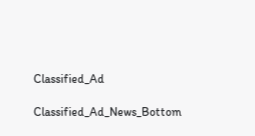Classified_Ad

Classified_Ad_News_Bottom